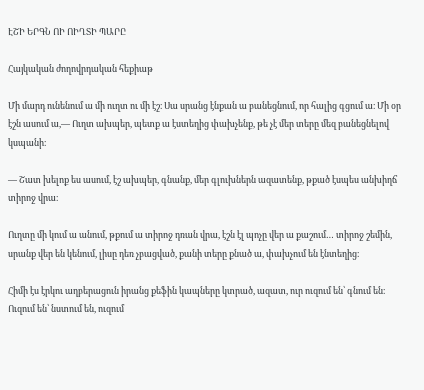ԷՇԻ ԵՐԳՆ ՈԻ ՈԻՂՏԻ ՊԱՐԸ

Հայկական ժողովրդական հեքիաթ

Մի մարդ ունենում ա մի ուղտ ու մի էշ։ Սա սրանց էնքան ա բանեցնում, որ հալից գցում ա։ Մի օր էշն ասում ա,— Ուղտ ախպեր, պետք ա էստեղից փախչենք, թե չէ մեր տերը մեզ բանեցնելով կսպանի։

— Շատ խելոք ես ասում, էշ ախպեր, գնանք, մեր գլուխներն ազատենք, թքած էսպես անխիղճ տիրոջ վրա։

Ուղտը մի կում ա անում, թքում ա տիրոջ դռան վրա, էշն էլ պոչը վեր ա քաշում… տիրոջ շեմին, սրանք վեր են կենում, լիսը դեռ չբացված, քանի տերը քնած ա, փախչում են էնտեղից։

Հիմի էս էրկու աղբերացուն իրանց քեֆին կապները կտրած, ազատ, ուր ուզում են՝ գնում են։ Ուզում են՝ նստում են, ուզում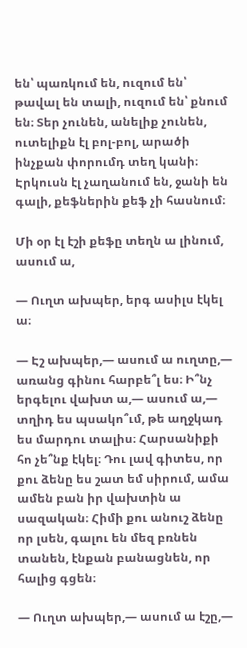են՝ պառկում են, ուզում են՝ թավալ են տալի, ուզում են՝ քնում են։ Տեր չունեն, անելիք չունեն, ուտելիքն էլ բոլ-բոլ, արածի ինչքան փորումդ տեղ կանի։ Էրկուսն էլ չաղանում են, ջանի են գալի, քեֆներին քեֆ չի հասնում։

Մի օր էլ էշի քեֆը տեղն ա լինում, ասում ա,

— Ուղտ ախպեր, երգ ասիլս էկել ա։

— Էշ ախպեր,— ասում ա ուղտը,— առանց գինու հարբե՞լ ես։ Ի՞նչ երգելու վախտ ա,— ասում ա,— տղիդ ես պսակո՞ւմ, թե աղջկադ ես մարդու տալիս։ Հարսանիքի հո չե՞նք էկել։ Դու լավ գիտես, որ քու ձենը ես շատ եմ սիրում, ամա ամեն բան իր վախտին ա սազական։ Հիմի քու անուշ ձենը որ լսեն, գալու են մեզ բռնեն տանեն, էնքան բանացնեն, որ հալից գցեն։

— Ուղտ ախպեր,— ասում ա էշը,—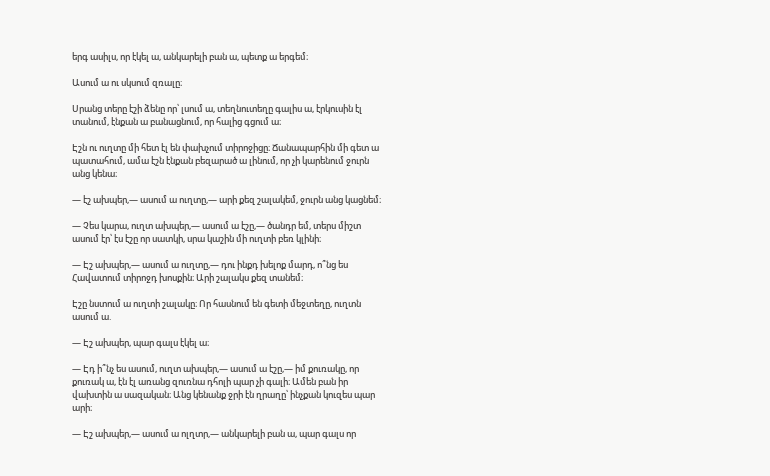երգ ասիլս, որ էկել ա, անկարելի բան ա, պետք ա երգեմ։

Ասում ա ու սկսում զռալը։

Սրանց տերը էշի ձենը որ՝ լսում ա, տեղնուտեղը գալիս ա, էրկուսին էլ տանում, էնքան ա բանացնում, որ հալից գցում ա։

Էշն ու ուղտը մի հետ էլ են փախչում տիրոջիցը։ Ճանապարհին մի գետ ա պատահում, ամա էշն էնքան բեզարած ա լինում, որ չի կարենում ջուրն անց կենա։

— էշ ախպեր,— ասում ա ուղտը,— արի քեզ շալակեմ, ջուրն անց կացնեմ։

— Չես կարա, ուղտ ախպեր,— ասում ա էշը,— ծանդր եմ, տերս միշտ ասում էր՝ էս էշը որ սատկի, սրա կաշին մի ուղտի բեռ կլինի։

— Էշ ախպեր,— ասում ա ուղտը,— դու ինքդ խելոք մարդ, ո՞նց ես Հավատում տիրոջդ խոսքին։ Արի շալակս քեզ տանեմ։

Էշը նստում ա ուղտի շալակը։ Որ հասնում են գետի մեջտեղը, ուղտն ասում ա.

— Էշ ախպեր, պար գալս էկել ա։

— Էդ ի՞նչ ես ասում, ուղտ ախպեր,— ասում ա էշը,— իմ քուռակը, որ քուռակ ա, էն էլ առանց զուռնա դհոլի պար չի գալի։ Ամեն բան իր վախտին ա սազական։ Անց կենանք ջրի էն ղրաղը՝ ինչքան կուզես պար արի։

— Էշ ախպեր,— ասում ա ոլղտր,— անկարելի բան ա, պար գալս որ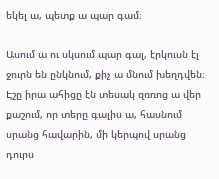եկել ա, պետք ա պար գամ։

Ասում ա ու սկսում պար գալ, էրկուսն էլ ջուրն են ընկնում, քիչ ա մնում խեղդվեն։ Էշը իրա ահիցը էն տեսակ զռռոց ա վեր քաշում, որ տերը գալիս ա, հասնում սրանց հավարին, մի կերպով սրանց դուրս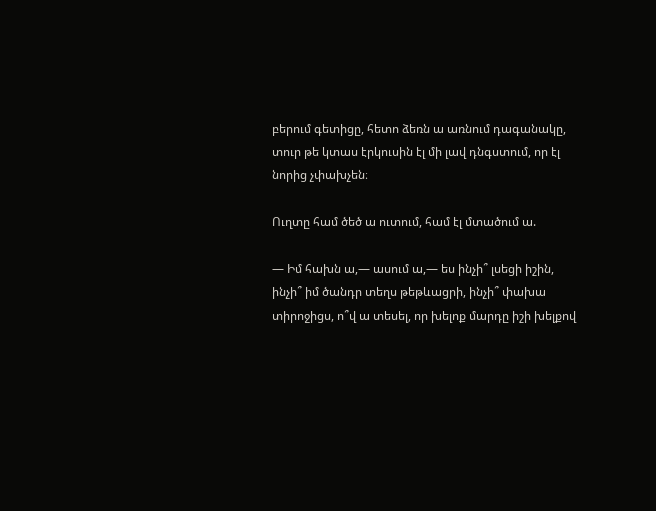բերում գետիցը, հետո ձեռն ա առնում դագանակը, տուր թե կտաս էրկուսին էլ մի լավ դնգստում, որ էլ նորից չփախչեն։

Ուղտը համ ծեծ ա ուտում, համ էլ մտածում ա.

— Իմ հախն ա,— ասում ա,— ես ինչի՞ լսեցի իշին, ինչի՞ իմ ծանդր տեղս թեթևացրի, ինչի՞ փախա տիրոջիցս, ո՞վ ա տեսել, որ խելոք մարդը իշի խելքով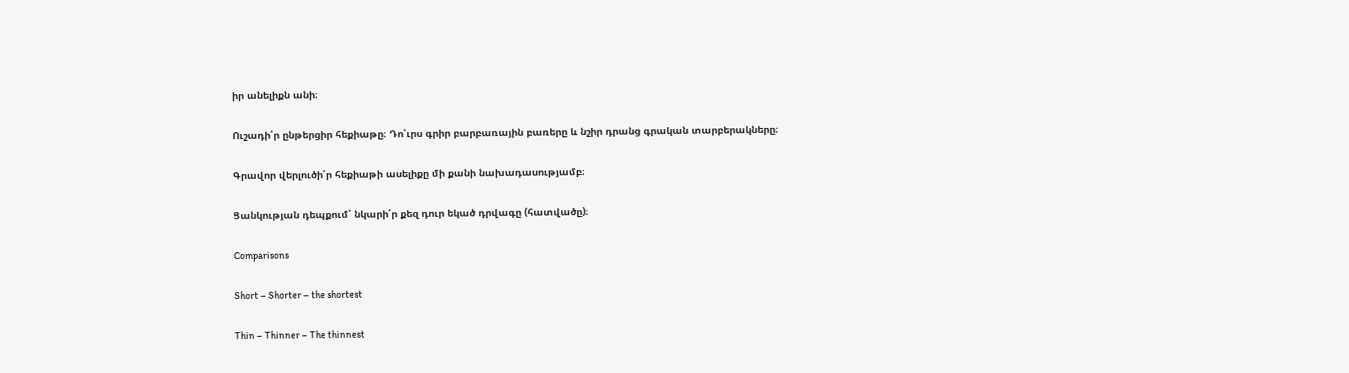իր անելիքն անի։

Ուշադի՛ր ընթերցիր հեքիաթը։ Դո՛ւրս գրիր բարբառային բառերը և նշիր դրանց գրական տարբերակները։

Գրավոր վերլուծի՛ր հեքիաթի ասելիքը մի քանի նախադասությամբ։

Ցանկության դեպքում՝ նկարի՛ր քեզ դուր եկած դրվագը (հատվածը)։

Comparisons

Short – Shorter – the shortest

Thin – Thinner – The thinnest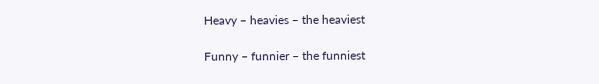Heavy – heavies – the heaviest

Funny – funnier – the funniest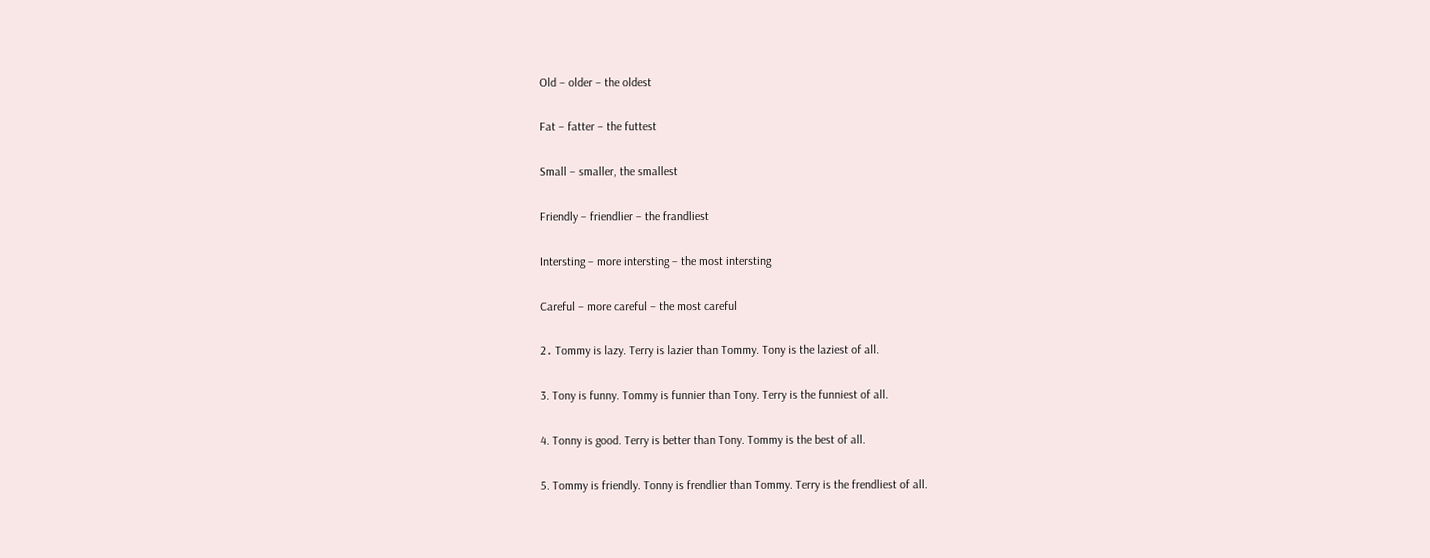Old – older – the oldest

Fat – fatter – the futtest

Small – smaller, the smallest

Friendly – friendlier – the frandliest

Intersting – more intersting – the most intersting

Careful – more careful – the most careful

2․ Tommy is lazy. Terry is lazier than Tommy. Tony is the laziest of all.

3. Tony is funny. Tommy is funnier than Tony. Terry is the funniest of all.

4. Tonny is good. Terry is better than Tony. Tommy is the best of all.

5. Tommy is friendly. Tonny is frendlier than Tommy. Terry is the frendliest of all.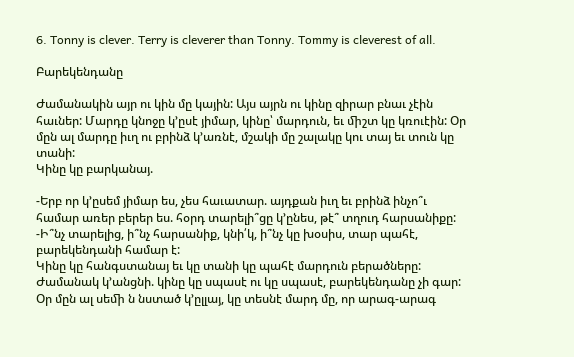6. Tonny is clever. Terry is cleverer than Tonny. Tommy is cleverest of all.

Բարեկենդանը

Ժամանակին այր ու կին մը կային: Այս այրն ու կինը զիրար բնաւ չէին հաւներ: Մարդը կնոջը կ’ըսէ յիմար, կինը՝ մարդուն, եւ ﬕշտ կը կռուէին: Օր մըն ալ մարդը իւղ ու բրինձ կ’առնէ, մշակի մը շալակը կու տայ եւ տուն կը տանի:
Կինը կը բարկանայ.

-Երբ որ կ’ըսեմ յիմար ես, չես հաւատար. այդքան իւղ եւ բրինձ ինչո՞ւ համար առեր բերեր ես. հօրդ տարելի՞ցը կ’ընես, թէ՞ տղուդ հարսանիքը:
-Ի՞նչ տարելից, ի՞նչ հարսանիք, կնի՛կ, ի՞նչ կը խօսիս, տար պահէ, բարեկենդանի համար է:
Կինը կը հանգստանայ եւ կը տանի կը պահէ մարդուն բերածները:
Ժամանակ կ’անցնի. կինը կը սպասէ ու կը սպասէ, բարեկենդանը չի գար: Օր մըն ալ սեﬕ ն նստած կ’ըլլայ, կը տեսնէ մարդ մը, որ արագ-արագ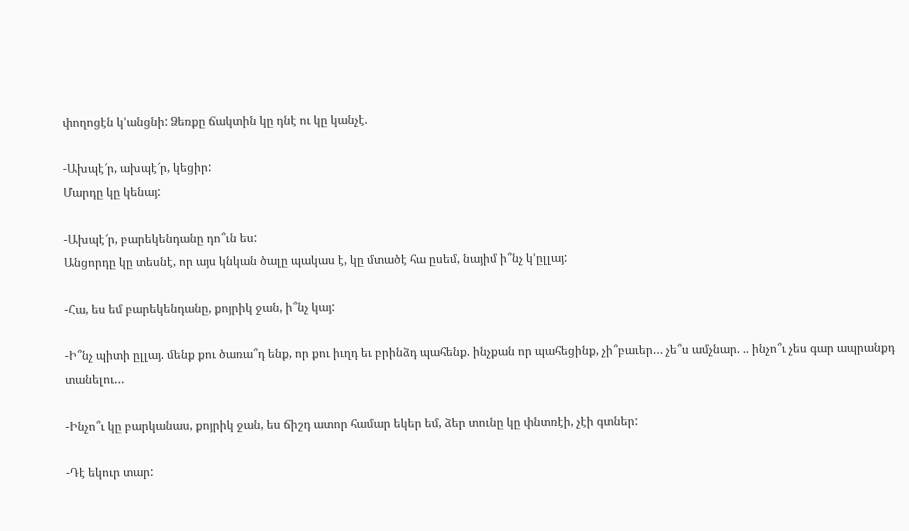փողոցէն կ’անցնի: Ձեռքը ճակտին կը դնէ ու կը կանչէ.

-Ախպէ՜ր, ախպէ՜ր, կեցիր:
Մարդը կը կենայ:

-Ախպէ՜ր, բարեկենդանը դո՞ւն ես:
Անցորդը կը տեսնէ, որ այս կնկան ծալը պակաս է, կը մտածէ հա ըսեմ, նայիմ ի՞նչ կ’ըլլայ:

-Հա, ես եմ բարեկենդանը, քոյրիկ ջան, ի՞նչ կայ:

-Ի՞նչ պիտի ըլլայ. ﬔնք քու ծառա՞դ ենք, որ քու իւղդ եւ բրինձդ պահենք. ինչքան որ պահեցինք, չի՞բաւեր… չե՞ս ամչնար. .. ինչո՞ւ չես գար ապրանքդ տանելու…

-Ինչո՞ւ կը բարկանաս, քոյրիկ ջան, ես ճիշդ ատոր համար եկեր եմ, ձեր տունը կը փնտռէի, չէի գտներ:

-Դէ եկուր տար: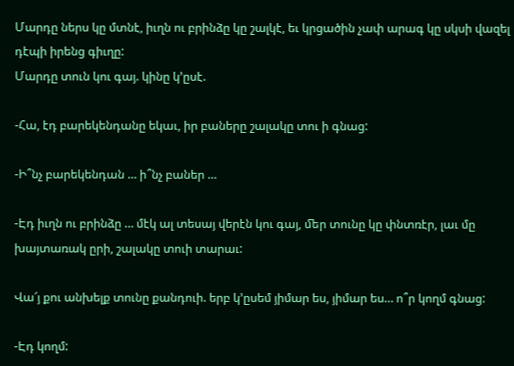Մարդը ներս կը մտնէ, իւղն ու բրինձը կը շալկէ, եւ կրցածին չափ արագ կը սկսի վազել դէպի իրենց գիւղը:
Մարդը տուն կու գայ. կինը կ’ըսէ.

-Հա, էդ բարեկենդանը եկաւ, իր բաները շալակը տու ի գնաց:

-Ի՞նչ բարեկենդան … ի՞նչ բաներ …

-Էդ իւղն ու բրինձը … մէկ ալ տեսայ վերէն կու գայ, ﬔր տունը կը փնտռէր, լաւ մը խայտառակ ըրի, շալակը տուի տարաւ:

Վա՜յ քու անխելք տունը քանդուի. երբ կ’ըսեմ յիմար ես, յիմար ես… ո՞ր կողմ գնաց:

-Էդ կողմ: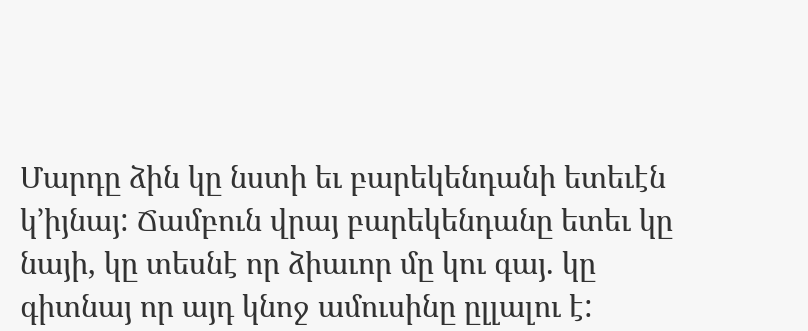Մարդը ձին կը նստի եւ բարեկենդանի ետեւէն կ’իյնայ: Ճամբուն վրայ բարեկենդանը ետեւ կը նայի, կը տեսնէ որ ձիաւոր մը կու գայ. կը գիտնայ որ այդ կնոջ ամուսինը ըլլալու է: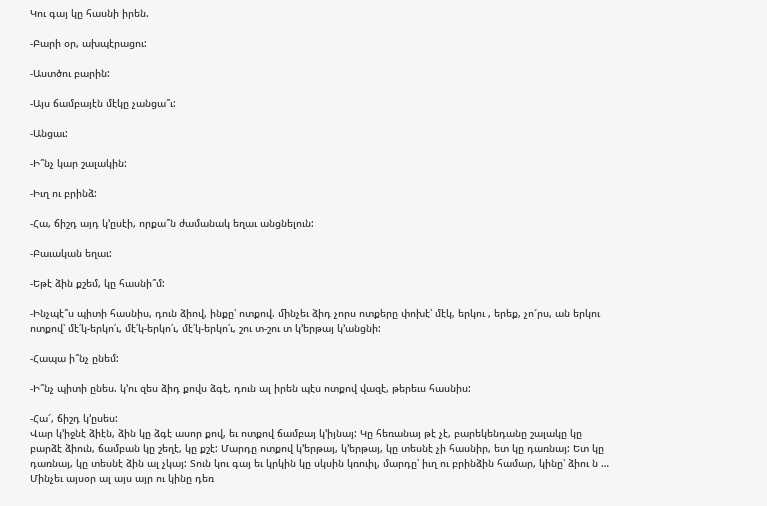Կու գայ կը հասնի իրեն.

-Բարի օր, ախպէրացու:

-Աստծու բարին:

-Այս ճամբայէն մէկը չանցա՞ւ:

-Անցաւ:

-Ի՞նչ կար շալակին:

-Իւղ ու բրինձ:

-Հա, ճիշդ այդ կ’ըսէի, որքա՞ն ժամանակ եղաւ անցնելուն:

-Բաւական եղաւ:

-Եթէ ձին քշեմ, կը հասնի՞մ:

-Ինչպէ՞ս պիտի հասնիս, դուն ձիով, ինքը՝ ոտքով. ﬕնչեւ ձիդ չորս ոտքերը փոխէ՝ մէկ, երկու , երեք, չո՜րս, ան երկու ոտքով՝ մէ՛կ-երկո՛ւ, մէ՛կ-երկո՛ւ, մէ՛կ-երկո՛ւ, շու տ-շու տ կ’երթայ կ’անցնի:

-Հապա ի՞նչ ընեմ:

-Ի՞նչ պիտի ընես. կ’ու զես ձիդ քովս ձգէ, դուն ալ իրեն պէս ոտքով վազէ, թերեւս հասնիս:

-Հա՜, ճիշդ կ’ըսես:
Վար կ’իջնէ ձիէն, ձին կը ձգէ ասոր քով, եւ ոտքով ճամբայ կ’իյնայ: Կը հեռանայ թէ չէ, բարեկենդանը շալակը կը բարձէ ձիուն, ճամբան կը շեղէ, կը քշէ: Մարդը ոտքով կ’երթայ, կ’երթայ, կը տեսնէ չի հասնիր, ետ կը դառնայ: Ետ կը դառնայ, կը տեսնէ ձին ալ չկայ: Տուն կու գայ եւ կրկին կը սկսին կռուիլ, մարդը՝ իւղ ու բրինձին համար, կինը՝ ձիու ն … Մինչեւ այսօր ալ այս այր ու կինը դեռ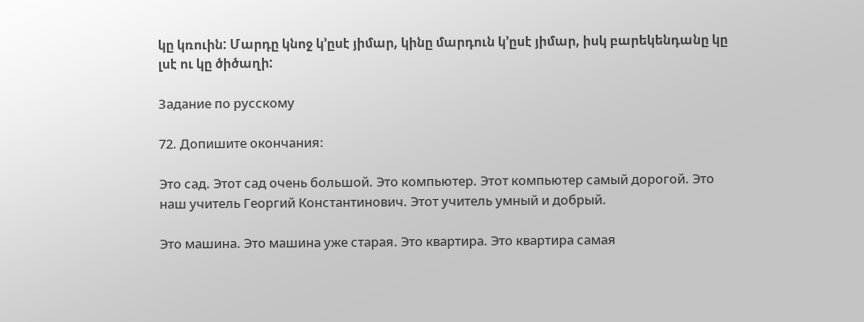կը կռուին: Մարդը կնոջ կ’ըսէ յիմար, կինը մարդուն կ’ըսէ յիմար, իսկ բարեկենդանը կը լսէ ու կը ծիծաղի:

Задание по русскому

72. Допишите окончания:

Это сад. Этот сад очень большой. Это компьютер. Этот компьютер самый дорогой. Это наш учитель Георгий Константинович. Этот учитель умный и добрый.

Это машина. Это машина уже старая. Это квартира. Это квартира самая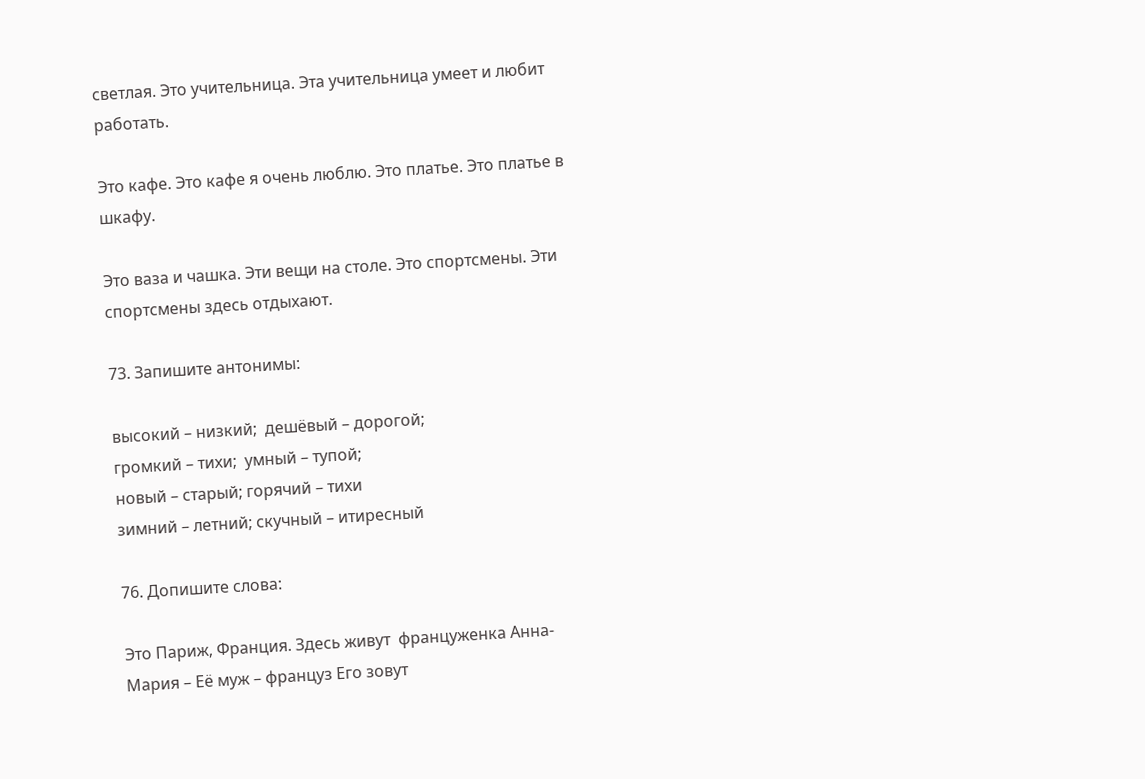светлая. Это учительница. Эта учительница умеет и любит работать.

Это кафе. Это кафе я очень люблю. Это платье. Это платье в шкафу.

Это ваза и чашка. Эти вещи на столе. Это спортсмены. Эти спортсмены здесь отдыхают.

73. Запишите антонимы:

высокий – низкий;  дешёвый – дорогой;
громкий – тихи;  умный – тупой;
новый – старый; горячий – тихи
зимний – летний; скучный – итиресный

76. Допишите слова:

Это Париж, Франция. Здесь живут  француженка Анна-Мария – Её муж – француз Его зовут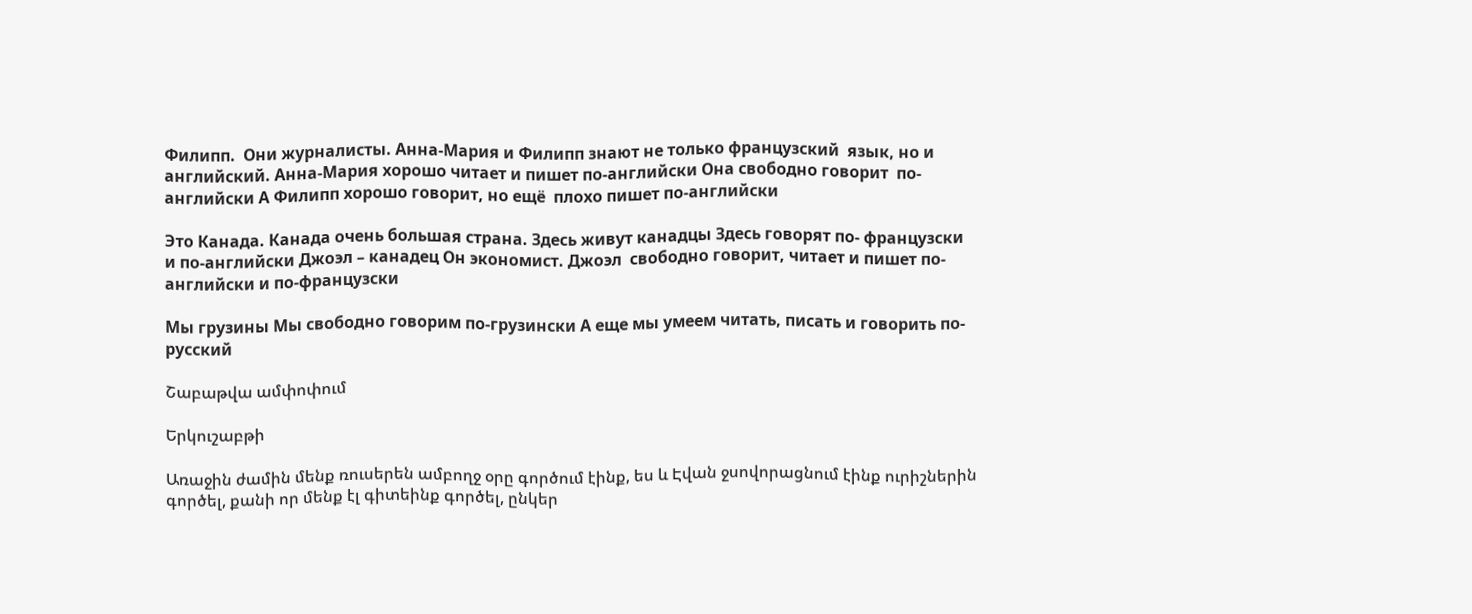Филипп.  Они журналисты. Анна-Мария и Филипп знают не только французский  язык, но и английский. Анна-Мария хорошо читает и пишет по-английски Она свободно говорит  по-английски А Филипп хорошо говорит, но ещё  плохо пишет по-английски

Это Канада. Канада очень большая страна. Здесь живут канадцы Здесь говорят по- французски и по-английски Джоэл – канадец Он экономист. Джоэл  свободно говорит, читает и пишет по-английски и по-французски

Мы грузины Мы свободно говорим по-грузински А еще мы умеем читать, писать и говорить по-русский

Շաբաթվա ամփոփում

Երկուշաբթի

Առաջին ժամին մենք ռուսերեն ամբողջ օրը գործում էինք, ես և Էվան ջսովորացնում էինք ուրիշներին գործել, քանի որ մենք էլ գիտեինք գործել, ընկեր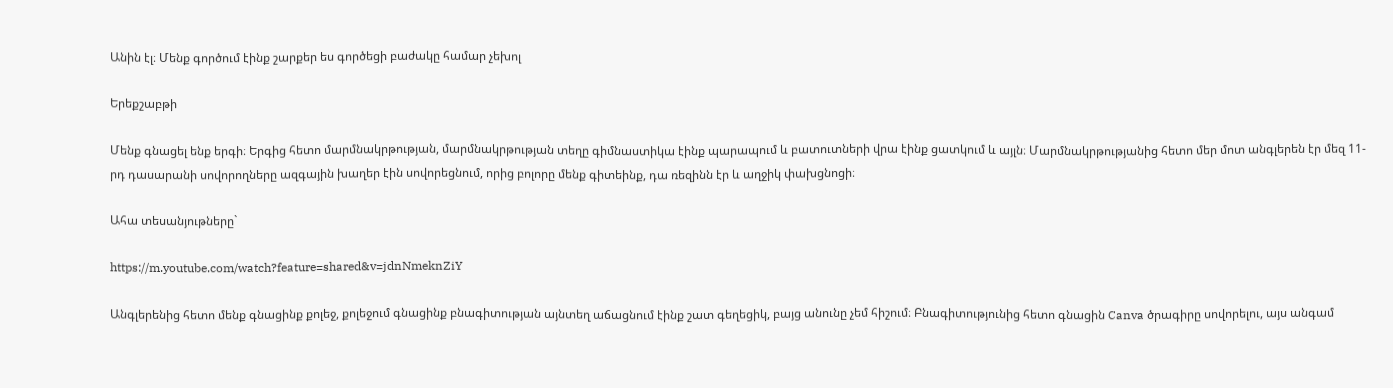Անին էլ։ Մենք գործում էինք շարքեր ես գործեցի բաժակը համար չեխոլ

Երեքշաբթի

Մենք գնացել ենք երգի։ Երգից հետո մարմնակրթության, մարմնակրթության տեղը գիմնաստիկա էինք պարապում և բատուտների վրա էինք ցատկում և այլն։ Մարմնակրթությանից հետո մեր մոտ անգլերեն էր մեզ 11-րդ դասարանի սովորողները ազգային խաղեր էին սովորեցնում, որից բոլորը մենք գիտեինք, դա ռեզինն էր և աղջիկ փախցնոցի։

Ահա տեսանյութները`

https://m.youtube.com/watch?feature=shared&v=jdnNmeknZiY

Անգլերենից հետո մենք գնացինք քոլեջ, քոլեջում գնացինք բնագիտության այնտեղ աճացնում էինք շատ գեղեցիկ, բայց անունը չեմ հիշում։ Բնագիտությունից հետո գնացին Canva ծրագիրը սովորելու, այս անգամ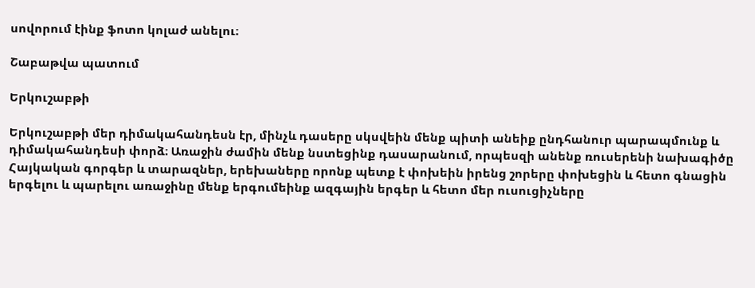սովորում էինք ֆոտո կոլաժ անելու։

Շաբաթվա պատում

Երկուշաբթի

Երկուշաբթի մեր դիմակահանդեսն էր, մինչև դասերը սկսվեին մենք պիտի անեիք ընդհանուր պարապմունք և դիմակահանդեսի փորձ։ Առաջին ժամին մենք նստեցինք դասարանում, որպեսզի անենք ռուսերենի նախագիծը Հայկական գորգեր և տարազներ, երեխաները որոնք պետք է փոխեին իրենց շորերը փոխեցին և հետո գնացին երգելու և պարելու առաջինը մենք երգումեինք ազգային երգեր և հետո մեր ուսուցիչները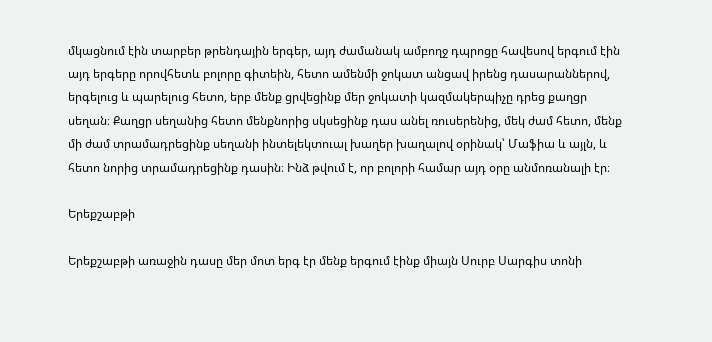մկացնում էին տարբեր թրենդային երգեր, այդ ժամանակ ամբողջ դպրոցը հավեսով երգում էին այդ երգերը որովհետև բոլորը գիտեին, հետո ամենմի ջոկատ անցավ իրենց դասարաններով, երգելուց և պարելուց հետո, երբ մենք ցրվեցինք մեր ջոկատի կազմակերպիչը դրեց քաղցր սեղան։ Քաղցր սեղանից հետո մենքնորից սկսեցինք դաս անել ռուսերենից, մեկ ժամ հետո, մենք մի ժամ տրամադրեցինք սեղանի ինտելեկտուալ խաղեր խաղալով օրինակ՝ Մաֆիա և այլն, և հետո նորից տրամադրեցինք դասին։ Ինձ թվում է, որ բոլորի համար այդ օրը անմոռանալի էր։

Երեքշաբթի

Երեքշաբթի առաջին դասը մեր մոտ երգ էր մենք երգում էինք միայն Սուրբ Սարգիս տոնի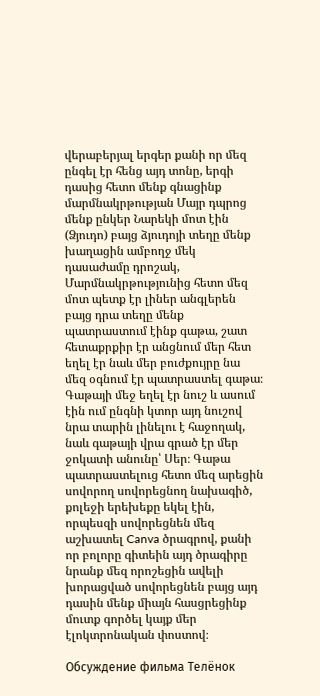վերաբերյալ երգեր քանի որ մեզ ընգել էր հենց այդ տոնը, երգի դասից հետո մենք գնացինք մարմնակրթության Մայր դպրոց մենք ընկեր Նարեկի մոտ էին (Ձյուդո) բայց ձյուդոյի տեղը մենք խաղացին ամբողջ մեկ դասաժամը դրոշակ, Մարմնակրթությունից հետո մեզ մոտ պետք էր լիներ անգլերեն բայց դրա տեղը մենք պատրաստում էինք գաթա, շատ հետաքրքիր էր անցնում մեր հետ եղել էր նաև մեր բուժքույրը նա մեզ օգնում էր պատրաստել գաթա։ Գաթայի մեջ եղել էր նուշ և ասում էին ում ընգնի կտոր այդ նուշով նրա տարին լինելու է հաջողակ, նաև գաթայի վրա գրած էր մեր ջոկատի անունը՝ Սեր։ Գաթա պատրաստելուց հետո մեզ արեցին սովորող սովորեցնող նախագիծ, քոլեջի երեխեքը եկել էին, որպեսզի սովորեցնեն մեզ աշխատել Canva ծրագրով, քանի որ բոլորը գիտեին այդ ծրագիրը նրանք մեզ որոշեցին ավելի խորացված սովորեցնեն բայց այդ դասին մենք միայն հասցրեցինք մուտք գործել կայք մեր էլոկտրոնական փոստով։

Обсуждение фильма Телёнок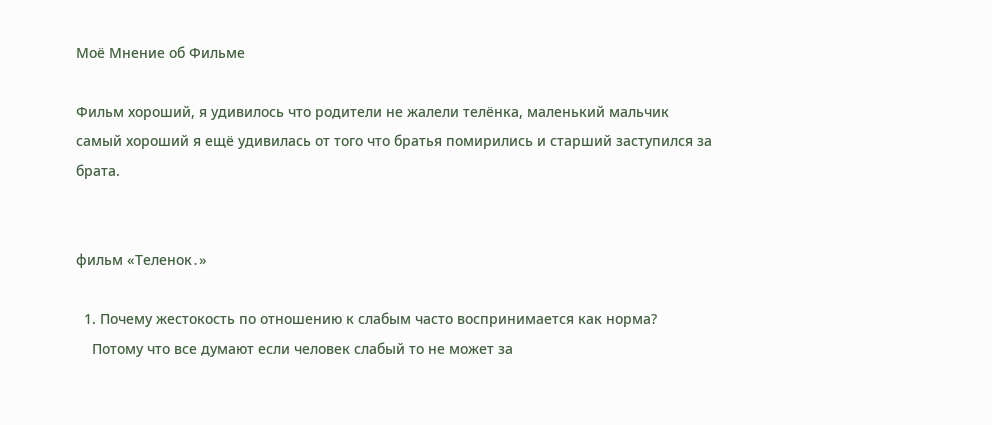Моё Мнение об Фильме

Фильм хороший, я удивилось что родители не жалели телёнка, маленький мальчик самый хороший я ещё удивилась от того что братья помирились и старший заступился за брата.


фильм «Теленок․»

  1. Почему жестокость по отношению к слабым часто воспринимается как норма?
    Потому что все думают если человек слабый то не может за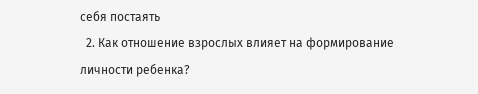себя постаять
  2. Как отношение взрослых влияет на формирование личности ребенка?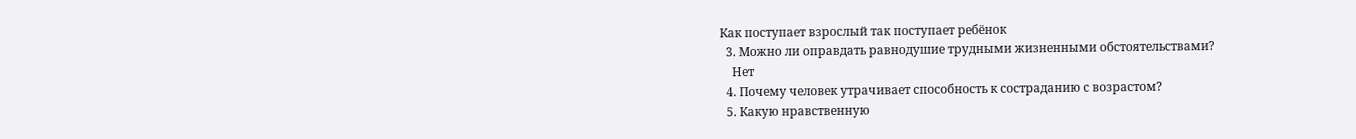Как поступает взрослый так поступает ребёнок
  3. Можно ли оправдать равнодушие трудными жизненными обстоятельствами?
    Нет
  4. Почему человек утрачивает способность к состраданию с возрастом?
  5. Какую нравственную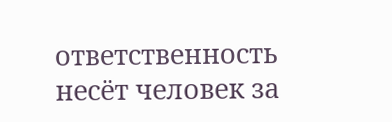ответственность несёт человек за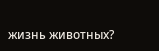жизнь животных?